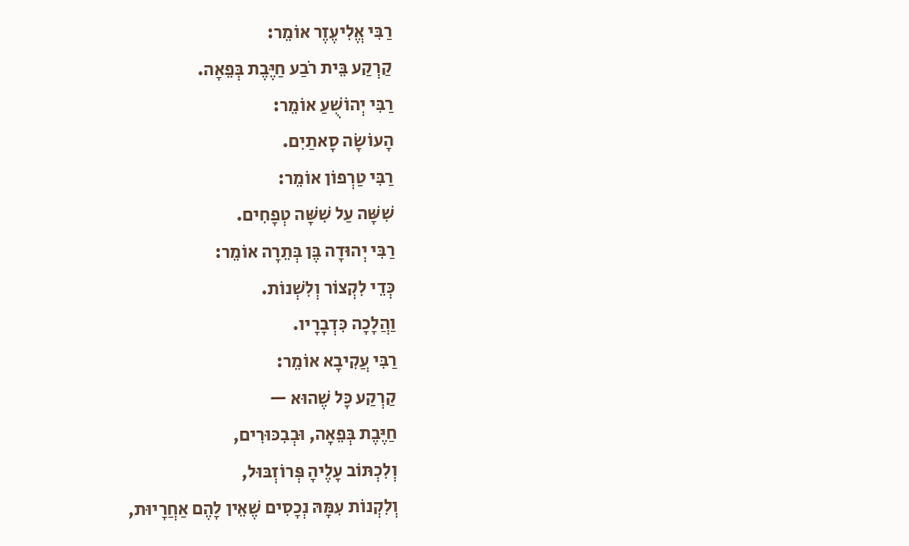רַבִּי אֱלִיעֶזֶר אוֹמֵר:
קַרְקַע בֵּית רֹבַע חַיֶּבֶת בְּפֵאָה.
רַבִּי יְהוֹשֻׁעַ אוֹמֵר:
הָעוֹשָׂה סָאתַיִם.
רַבִּי טַרְפוֹן אוֹמֵר:
שִׁשָּׁה עַל שִׁשָּׁה טְפָחִים.
רַבִּי יְהוּדָה בֶּן בְּתֵרָה אוֹמֵר:
כְּדֵי לִקְצוֹר וְלִשְׁנוֹת.
וַהֲלָכָה כִּדְבָרָיו.
רַבִּי עֲקִיבָא אוֹמֵר:
קַרְקַע כָּל שֶׁהוּא —
חַיֶּבֶת בְּפֵאָה, וּבְבִכּוּרִים,
וְלִכְתּוֹב עָלֶיהָ פְּרוֹזְבּוּל,
וְלִקְנוֹת עִמָּהּ נְכָסִים שֶׁאֵין לָהֶם אַחֲרָיוּת,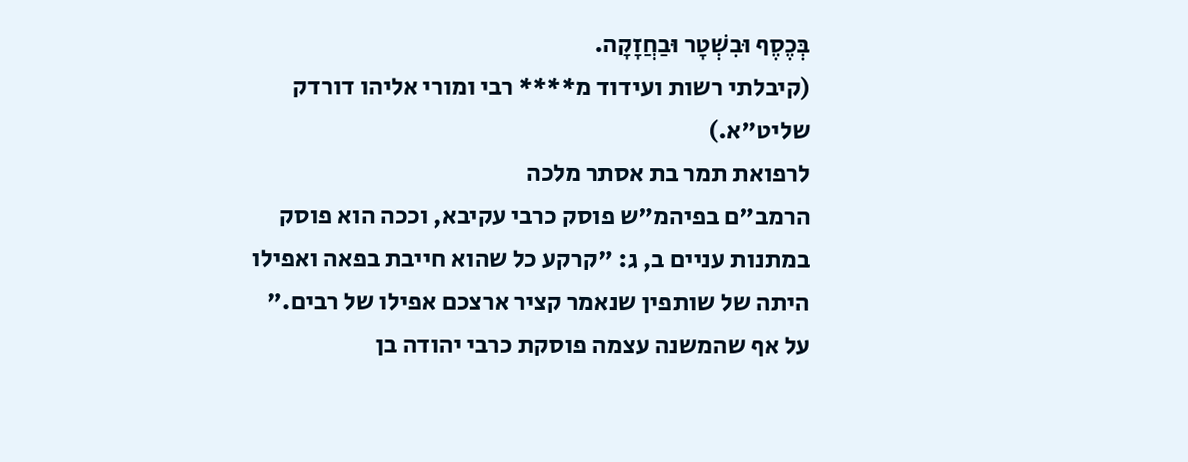בְּכֶסֶף וּבִשְׁטָר וּבַחֲזָקָה.
(קיבלתי רשות ועידוד מ**** רבי ומורי אליהו דורדק שליט"א.)
לרפואת תמר בת אסתר מלכה
הרמב"ם בפיהמ"ש פוסק כרבי עקיבא, וככה הוא פוסק במתנות עניים ב, ג: "קרקע כל שהוא חייבת בפאה ואפילו היתה של שותפין שנאמר קציר ארצכם אפילו של רבים."
על אף שהמשנה עצמה פוסקת כרבי יהודה בן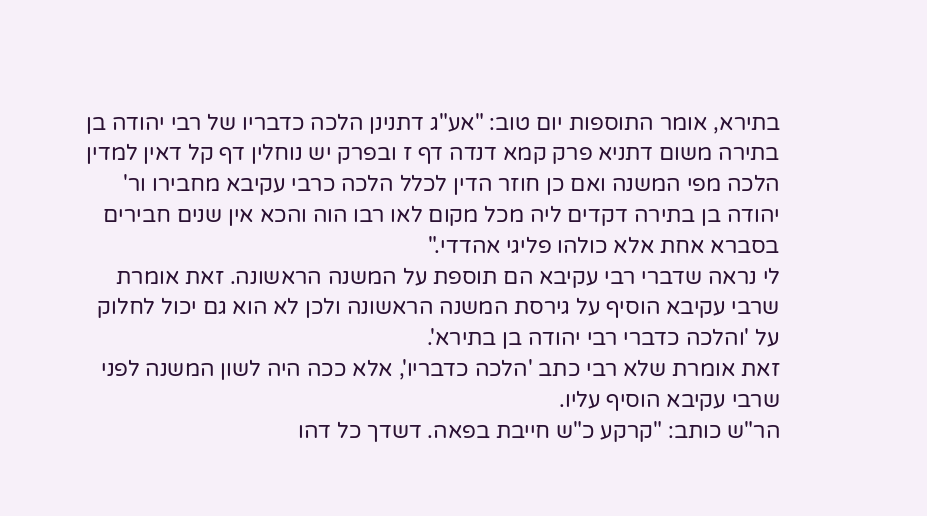בתירא, אומר התוספות יום טוב: "אע"ג דתנינן הלכה כדבריו של רבי יהודה בן בתירה משום דתניא פרק קמא דנדה דף ז ובפרק יש נוחלין דף קל דאין למדין הלכה מפי המשנה ואם כן חוזר הדין לכלל הלכה כרבי עקיבא מחבירו ור' יהודה בן בתירה דקדים ליה מכל מקום לאו רבו הוה והכא אין שנים חבירים בסברא אחת אלא כולהו פליגי אהדדי."
לי נראה שדברי רבי עקיבא הם תוספת על המשנה הראשונה. זאת אומרת שרבי עקיבא הוסיף על גירסת המשנה הראשונה ולכן לא הוא גם יכול לחלוק על 'והלכה כדברי רבי יהודה בן בתירא'.
זאת אומרת שלא רבי כתב 'הלכה כדבריו', אלא ככה היה לשון המשנה לפני שרבי עקיבא הוסיף עליו.
הר"ש כותב: "קרקע כ"ש חייבת בפאה. דשדך כל דהו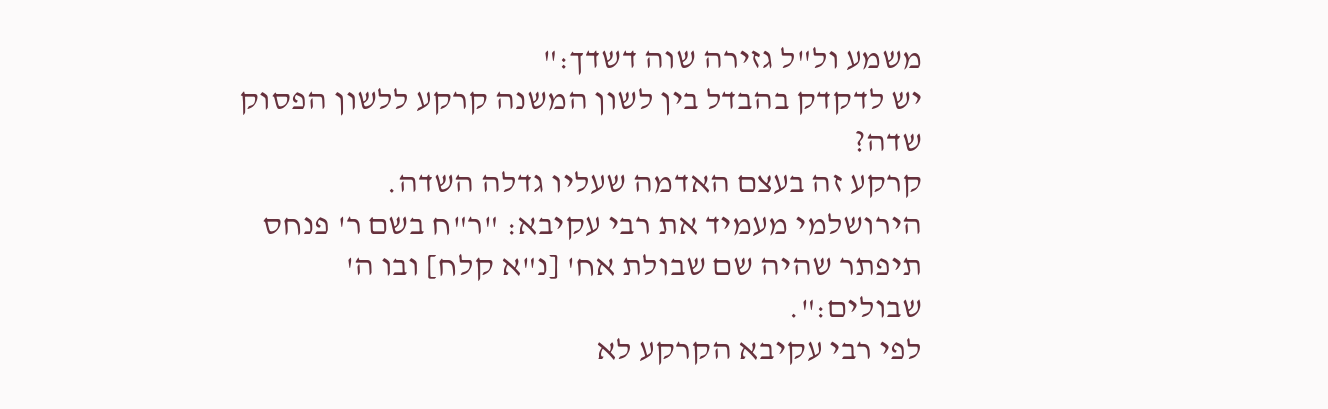משמע ול"ל גזירה שוה דשדך:"
יש לדקדק בהבדל בין לשון המשנה קרקע ללשון הפסוק שדה?
קרקע זה בעצם האדמה שעליו גדלה השדה.
הירושלמי מעמיד את רבי עקיבא: "ר"ח בשם ר' פנחס תיפתר שהיה שם שבולת אח' [נ"א קלח] ובו ה' שבולים:".
לפי רבי עקיבא הקרקע לא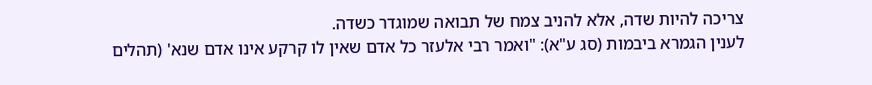צריכה להיות שדה, אלא להניב צמח של תבואה שמוגדר כשדה.
לענין הגמרא ביבמות (סג ע"א): "ואמר רבי אלעזר כל אדם שאין לו קרקע אינו אדם שנא' (תהלים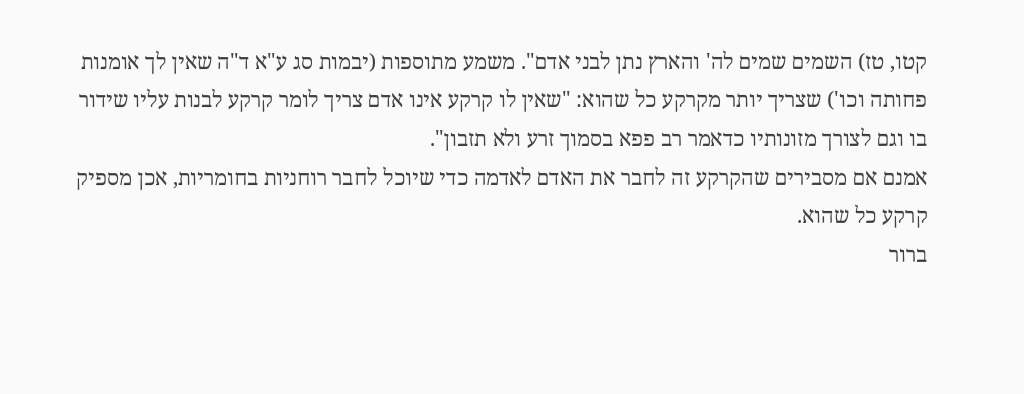קטו, טז) השמים שמים לה' והארץ נתן לבני אדם". משמע מתוספות (יבמות סג ע"א ד"ה שאין לך אומנות פחותה וכו') שצריך יותר מקרקע כל שהוא: "שאין לו קרקע אינו אדם צריך לומר קרקע לבנות עליו שידור בו וגם לצורך מזונותיו כדאמר רב פפא בסמוך זרע ולא תזבון".
אמנם אם מסבירים שהקרקע זה לחבר את האדם לאדמה כדי שיוכל לחבר רוחניות בחומריות, אכן מספיק קרקע כל שהוא.
ברור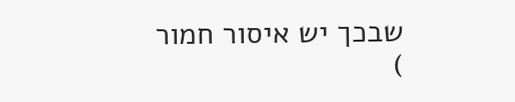שבכך יש איסור חמור
)